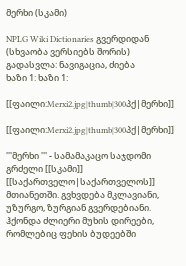მერხი (სკამი)

NPLG Wiki Dictionaries გვერდიდან
(სხვაობა ვერსიებს შორის)
გადასვლა: ნავიგაცია, ძიება
ხაზი 1: ხაზი 1:

[[ფაილი:Merxi2.jpg|thumb|300პქ|მერხი]]

[[ფაილი:Merxi2.jpg|thumb|300პქ|მერხი]]

'''მერხი ''' - სამამაკაცო საჯდომი გრძელი [[სკამი]] [[საქართველო|საქართველოს]] მთიანეთში. გვხვდება მკლავიანი, უზურგო, ზურგიან გვერდებიანი. ჰქონდა ძლიერი მუხის დირეები, რომლებიც ფეხის ბუდეებში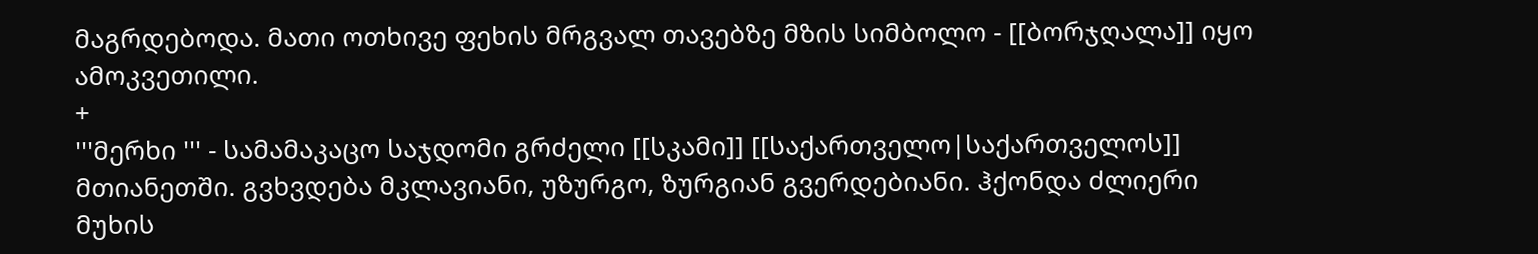მაგრდებოდა. მათი ოთხივე ფეხის მრგვალ თავებზე მზის სიმბოლო - [[ბორჯღალა]] იყო ამოკვეთილი.
+
'''მერხი ''' - სამამაკაცო საჯდომი გრძელი [[სკამი]] [[საქართველო|საქართველოს]] მთიანეთში. გვხვდება მკლავიანი, უზურგო, ზურგიან გვერდებიანი. ჰქონდა ძლიერი მუხის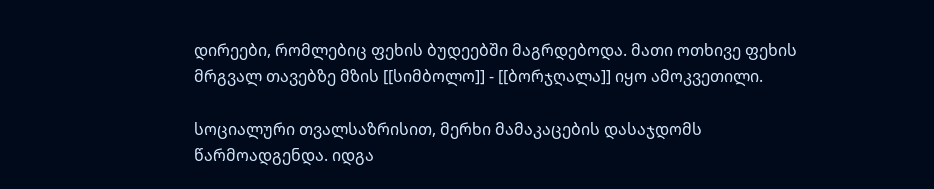დირეები, რომლებიც ფეხის ბუდეებში მაგრდებოდა. მათი ოთხივე ფეხის მრგვალ თავებზე მზის [[სიმბოლო]] - [[ბორჯღალა]] იყო ამოკვეთილი.

სოციალური თვალსაზრისით, მერხი მამაკაცების დასაჯდომს წარმოადგენდა. იდგა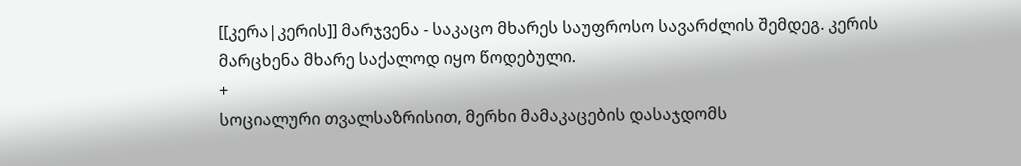[[კერა|კერის]] მარჯვენა - საკაცო მხარეს საუფროსო სავარძლის შემდეგ. კერის მარცხენა მხარე საქალოდ იყო წოდებული.
+
სოციალური თვალსაზრისით, მერხი მამაკაცების დასაჯდომს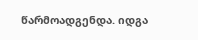წარმოადგენდა. იდგა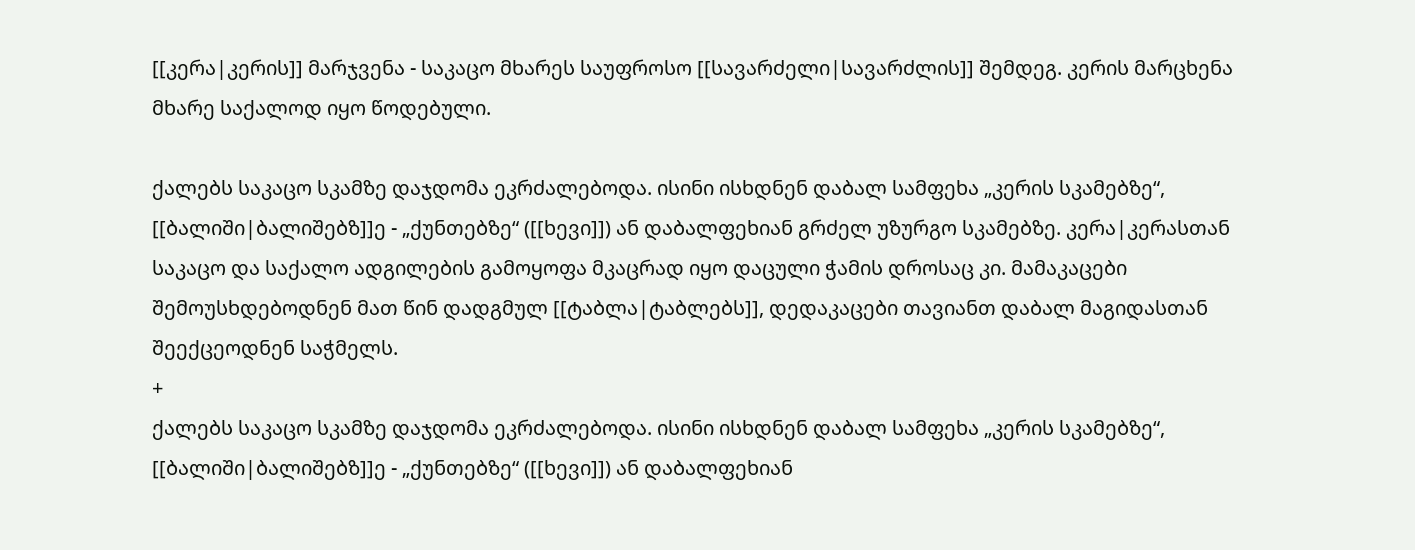[[კერა|კერის]] მარჯვენა - საკაცო მხარეს საუფროსო [[სავარძელი|სავარძლის]] შემდეგ. კერის მარცხენა მხარე საქალოდ იყო წოდებული.

ქალებს საკაცო სკამზე დაჯდომა ეკრძალებოდა. ისინი ისხდნენ დაბალ სამფეხა „კერის სკამებზე“, [[ბალიში|ბალიშებზ]]ე - „ქუნთებზე“ ([[ხევი]]) ან დაბალფეხიან გრძელ უზურგო სკამებზე. კერა|კერასთან საკაცო და საქალო ადგილების გამოყოფა მკაცრად იყო დაცული ჭამის დროსაც კი. მამაკაცები შემოუსხდებოდნენ მათ წინ დადგმულ [[ტაბლა|ტაბლებს]], დედაკაცები თავიანთ დაბალ მაგიდასთან შეექცეოდნენ საჭმელს.
+
ქალებს საკაცო სკამზე დაჯდომა ეკრძალებოდა. ისინი ისხდნენ დაბალ სამფეხა „კერის სკამებზე“, [[ბალიში|ბალიშებზ]]ე - „ქუნთებზე“ ([[ხევი]]) ან დაბალფეხიან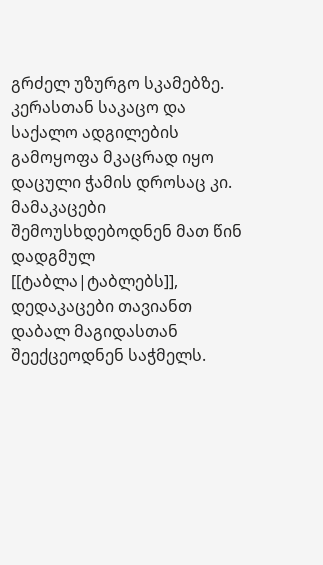გრძელ უზურგო სკამებზე. კერასთან საკაცო და საქალო ადგილების გამოყოფა მკაცრად იყო დაცული ჭამის დროსაც კი. მამაკაცები შემოუსხდებოდნენ მათ წინ დადგმულ [[ტაბლა|ტაბლებს]], დედაკაცები თავიანთ დაბალ მაგიდასთან შეექცეოდნენ საჭმელს.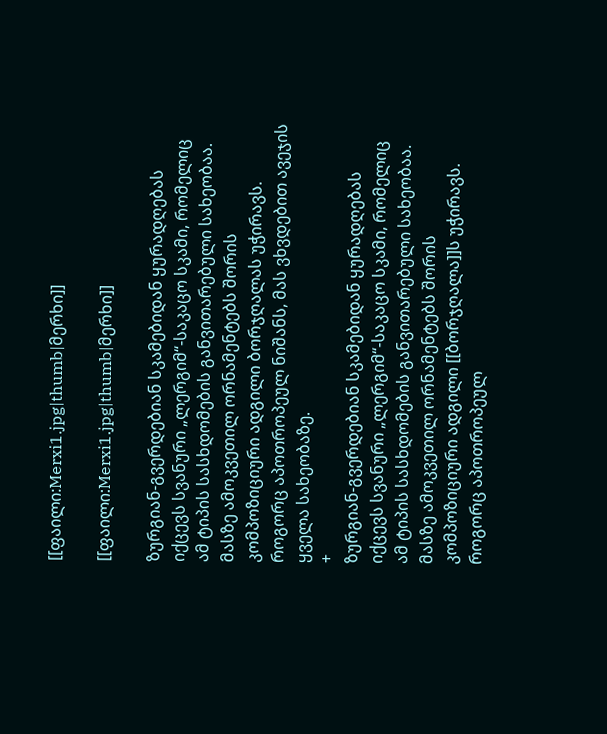[[ფაილი:Merxi1.jpg|thumb|მერხი]]

[[ფაილი:Merxi1.jpg|thumb|მერხი]]

ზურგიან-გვერდებიან სკამებიდან ყურადღებას იქცევს სვანური „ლერგიმ“-საკაცო სკამი, რომელიც ამ ტიპის სასხდომების განვითარებული სახეობაა. მასზე ამოკვეთილ ორნამენტებს შორის კომპოზიციური ადგილი ბორჯღალას უჭირავს. როგორც აპოთროპეულ ნიშანს, მას ვხვდებით ავეჯის ყველა სახეობაზე.
+
ზურგიან-გვერდებიან სკამებიდან ყურადღებას იქცევს სვანური „ლერგიმ“-საკაცო სკამი, რომელიც ამ ტიპის სასხდომების განვითარებული სახეობაა. მასზე ამოკვეთილ ორნამენტებს შორის კომპოზიციური ადგილი [[ბორჯღალა]]ს უჭირავს. როგორც აპოთროპეულ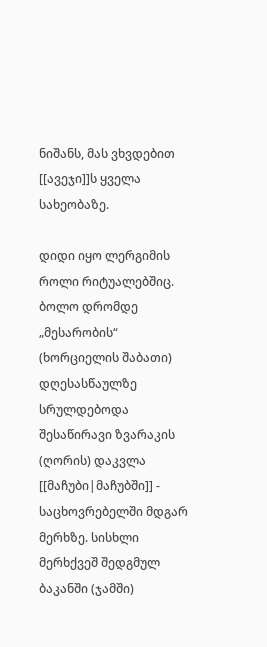ნიშანს, მას ვხვდებით [[ავეჯი]]ს ყველა სახეობაზე.

დიდი იყო ლერგიმის როლი რიტუალებშიც. ბოლო დრომდე „მესარობის“ (ხორციელის შაბათი) დღესასწაულზე სრულდებოდა შესაწირავი ზვარაკის (ღორის) დაკვლა [[მაჩუბი|მაჩუბში]] - საცხოვრებელში მდგარ მერხზე. სისხლი მერხქვეშ შედგმულ ბაკანში (ჯამში)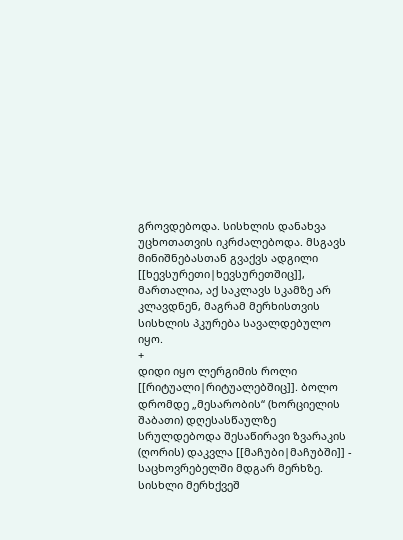გროვდებოდა. სისხლის დანახვა უცხოთათვის იკრძალებოდა. მსგავს მინიშნებასთან გვაქვს ადგილი [[ხევსურეთი|ხევსურეთშიც]], მართალია, აქ საკლავს სკამზე არ კლავდნენ, მაგრამ მერხისთვის სისხლის პკურება სავალდებულო იყო.
+
დიდი იყო ლერგიმის როლი [[რიტუალი|რიტუალებშიც]]. ბოლო დრომდე „მესარობის“ (ხორციელის შაბათი) დღესასწაულზე სრულდებოდა შესაწირავი ზვარაკის (ღორის) დაკვლა [[მაჩუბი|მაჩუბში]] - საცხოვრებელში მდგარ მერხზე. სისხლი მერხქვეშ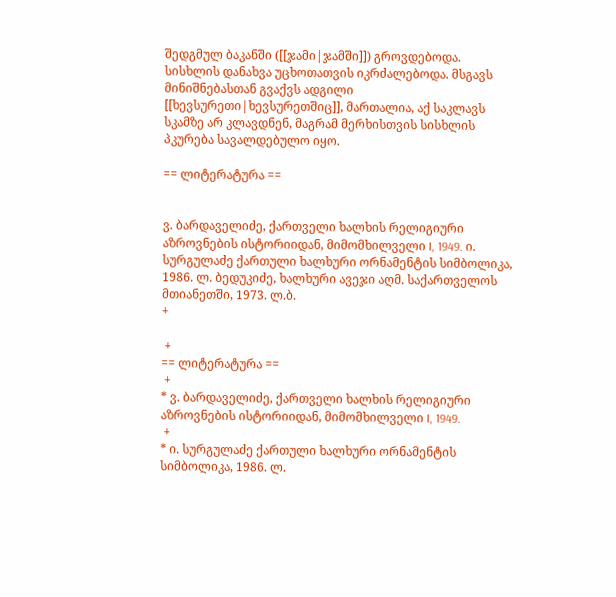შედგმულ ბაკანში ([[ჯამი|ჯამში]]) გროვდებოდა. სისხლის დანახვა უცხოთათვის იკრძალებოდა. მსგავს მინიშნებასთან გვაქვს ადგილი [[ხევსურეთი|ხევსურეთშიც]], მართალია, აქ საკლავს სკამზე არ კლავდნენ, მაგრამ მერხისთვის სისხლის პკურება სავალდებულო იყო.

== ლიტერატურა ==


ვ. ბარდაველიძე, ქართველი ხალხის რელიგიური აზროვნების ისტორიიდან, მიმომხილველი I, 1949. ი. სურგულაძე ქართული ხალხური ორნამენტის სიმბოლიკა, 1986. ლ. ბედუკიძე, ხალხური ავეჯი აღმ. საქართველოს მთიანეთში, 1973. ლ.ბ.
+

 +
== ლიტერატურა ==
 +
* ვ. ბარდაველიძე, ქართველი ხალხის რელიგიური აზროვნების ისტორიიდან, მიმომხილველი I, 1949.
 +
* ი. სურგულაძე ქართული ხალხური ორნამენტის სიმბოლიკა, 1986. ლ.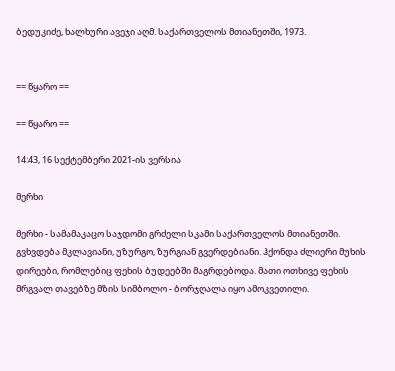ბედუკიძე, ხალხური ავეჯი აღმ. საქართველოს მთიანეთში, 1973.


== წყარო ==

== წყარო ==

14:43, 16 სექტემბერი 2021-ის ვერსია

მერხი

მერხი - სამამაკაცო საჯდომი გრძელი სკამი საქართველოს მთიანეთში. გვხვდება მკლავიანი, უზურგო, ზურგიან გვერდებიანი. ჰქონდა ძლიერი მუხის დირეები, რომლებიც ფეხის ბუდეებში მაგრდებოდა. მათი ოთხივე ფეხის მრგვალ თავებზე მზის სიმბოლო - ბორჯღალა იყო ამოკვეთილი.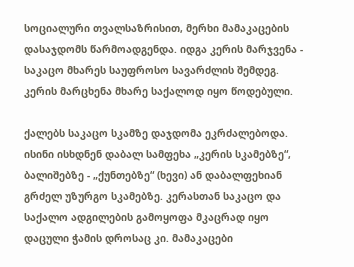სოციალური თვალსაზრისით, მერხი მამაკაცების დასაჯდომს წარმოადგენდა. იდგა კერის მარჯვენა - საკაცო მხარეს საუფროსო სავარძლის შემდეგ. კერის მარცხენა მხარე საქალოდ იყო წოდებული.

ქალებს საკაცო სკამზე დაჯდომა ეკრძალებოდა. ისინი ისხდნენ დაბალ სამფეხა „კერის სკამებზე“, ბალიშებზე - „ქუნთებზე“ (ხევი) ან დაბალფეხიან გრძელ უზურგო სკამებზე. კერასთან საკაცო და საქალო ადგილების გამოყოფა მკაცრად იყო დაცული ჭამის დროსაც კი. მამაკაცები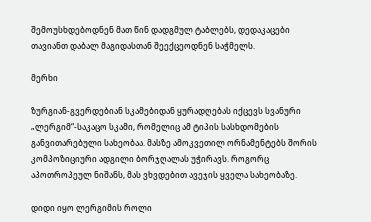შემოუსხდებოდნენ მათ წინ დადგმულ ტაბლებს, დედაკაცები თავიანთ დაბალ მაგიდასთან შეექცეოდნენ საჭმელს.

მერხი

ზურგიან-გვერდებიან სკამებიდან ყურადღებას იქცევს სვანური „ლერგიმ“-საკაცო სკამი, რომელიც ამ ტიპის სასხდომების განვითარებული სახეობაა. მასზე ამოკვეთილ ორნამენტებს შორის კომპოზიციური ადგილი ბორჯღალას უჭირავს. როგორც აპოთროპეულ ნიშანს, მას ვხვდებით ავეჯის ყველა სახეობაზე.

დიდი იყო ლერგიმის როლი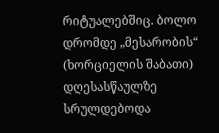რიტუალებშიც. ბოლო დრომდე „მესარობის“ (ხორციელის შაბათი) დღესასწაულზე სრულდებოდა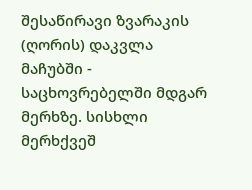შესაწირავი ზვარაკის (ღორის) დაკვლა მაჩუბში - საცხოვრებელში მდგარ მერხზე. სისხლი მერხქვეშ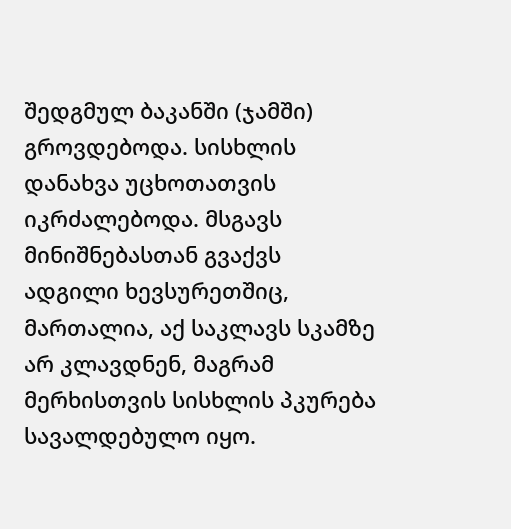შედგმულ ბაკანში (ჯამში) გროვდებოდა. სისხლის დანახვა უცხოთათვის იკრძალებოდა. მსგავს მინიშნებასთან გვაქვს ადგილი ხევსურეთშიც, მართალია, აქ საკლავს სკამზე არ კლავდნენ, მაგრამ მერხისთვის სისხლის პკურება სავალდებულო იყო.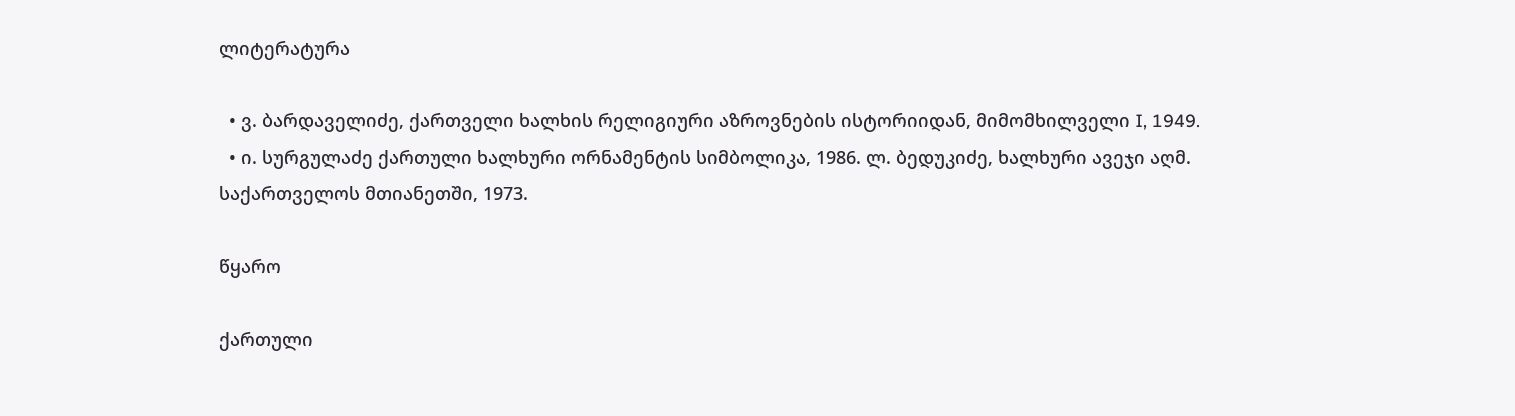ლიტერატურა

  • ვ. ბარდაველიძე, ქართველი ხალხის რელიგიური აზროვნების ისტორიიდან, მიმომხილველი I, 1949.
  • ი. სურგულაძე ქართული ხალხური ორნამენტის სიმბოლიკა, 1986. ლ. ბედუკიძე, ხალხური ავეჯი აღმ. საქართველოს მთიანეთში, 1973.

წყარო

ქართული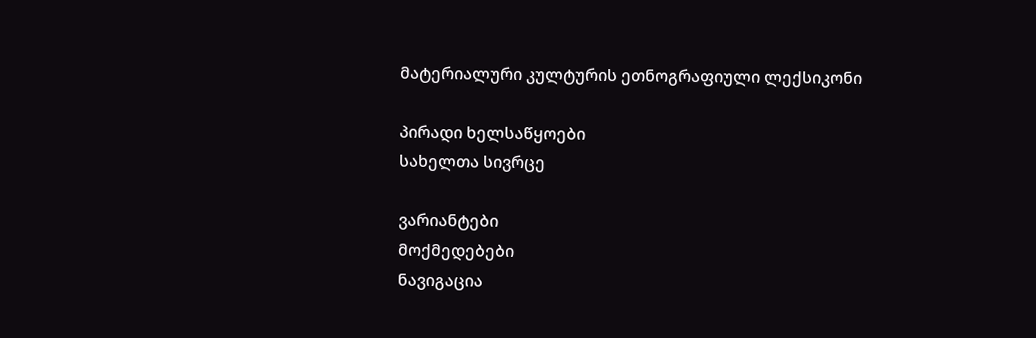მატერიალური კულტურის ეთნოგრაფიული ლექსიკონი

პირადი ხელსაწყოები
სახელთა სივრცე

ვარიანტები
მოქმედებები
ნავიგაცია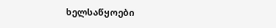ხელსაწყოები